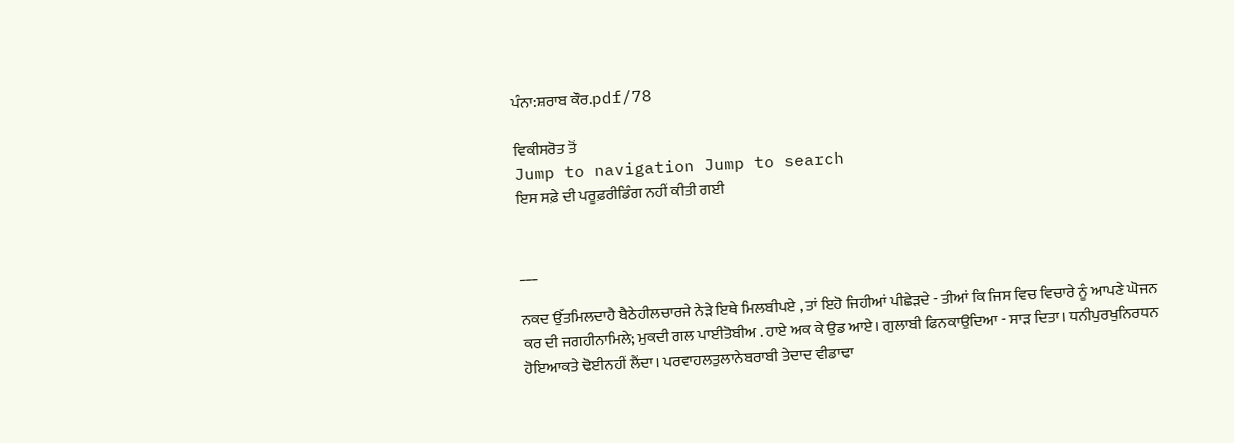ਪੰਨਾ:ਸ਼ਰਾਬ ਕੌਰ.pdf/78

ਵਿਕੀਸਰੋਤ ਤੋਂ
Jump to navigation Jump to search
ਇਸ ਸਫ਼ੇ ਦੀ ਪਰੂਫ਼ਰੀਡਿੰਗ ਨਹੀਂ ਕੀਤੀ ਗਈ


___

ਨਕਦ ਉੱਤਮਿਲਦਾਹੈ ਬੈਠੇਹੀਲਚਾਰਜੇ ਨੇੜੇ ਇਥੇ ਮਿਲਬੀਪਏ , ਤਾਂ ਇਹੋ ਜਿਹੀਆਂ ਪੀਛੇੜਦੇ - ਤੀਆਂ ਕਿ ਜਿਸ ਵਿਚ ਵਿਚਾਰੇ ਨੂੰ ਆਪਣੇ ਘੋਜਨ ਕਰ ਦੀ ਜਗਹੀਨਾਮਿਲੇ; ਮੁਕਦੀ ਗਲ ਪਾਈਤੋਬੀਅ . ਹਾਏ ਅਕ ਕੇ ਉਡ ਆਏ। ਗੁਲਾਬੀ ਫਿਨਕਾਉਦਿਆ - ਸਾੜ ਦਿਤਾ। ਧਨੀਪੁਰਖੁਨਿਰਧਨ ਹੋਇਆਕਤੇ ਢੋਈਨਹੀਂ ਲੈਂਦਾ। ਪਰਵਾਹਲਤੁਲਾਨੇਬਰਾਬੀ ਤੇਦਾਦ ਵੀਡਾਢਾ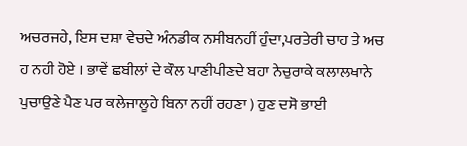ਅਚਰਜਹੇ, ਇਸ ਦਸ਼ਾ ਵੇਚਦੇ ਅੰਨਡੀਕ ਨਸੀਬਨਹੀਂ ਹੁੰਦਾ,ਪਰਤੇਰੀ ਚਾਹ ਤੇ ਅਚ ਹ ਨਹੀ ਹੋਏ । ਭਾਵੇਂ ਛਬੀਲਾਂ ਦੇ ਕੌਲ ਪਾਣੀਪੀਣਦੇ ਬਹਾ ਨੇਚੁਰਾਕੇ ਕਲਾਲਖਾਨੇ ਪੁਚਾਉਣੇ ਪੈਣ ਪਰ ਕਲੇਜਾਲੂਹੇ ਬਿਨਾ ਨਹੀਂ ਰਹਣਾ ) ਹੁਣ ਦਸੋ ਭਾਈ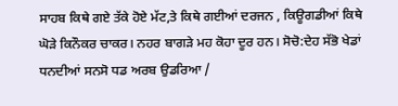ਸਾਹਬ ਕਿਥੇ ਗਏ ਤੱਕੇ ਹੋਏ ਮੱਟ,ਤੇ ਕਿਥੇ ਗਈਆਂ ਦਰਜਨ , ਕਿਊਗਡੀਆਂ ਕਿਥੇ ਘੋੜੇ ਕਿਨੌਕਰ ਚਾਕਰ। ਨਹਰ ਬਾਗੜੇ ਮਹ ਕੋਹਾ ਦੂਰ ਹਨ। ਸੋਚੋ:ਦੇਹ ਸੱਭੋ ਖੇਡਾਂ ਧਨਦੀਆਂ ਸਨਸੋ ਧਡ ਅਰਬ ਉਡਰਿਆ /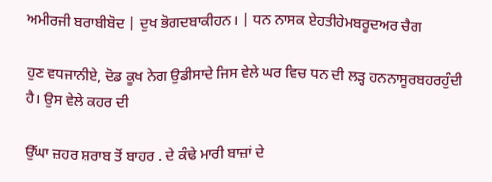ਅਮੀਰਜੀ ਬਰਾਬੀਬੋਦ | ਦੁਖ ਭੋਗਦਬਾਕੀਹਨ। | ਧਨ ਨਾਸਕ ਏਹਤੀਹੇਮਬਰੂਦਅਰ ਚੈਗ

ਹੁਣ ਵਧਜਾਨੀਏ, ਦੋਡ ਕੂਖ ਨੇਗ ਉਡੀਸਾਦੇ ਜਿਸ ਵੇਲੇ ਘਰ ਵਿਚ ਧਨ ਦੀ ਲੜ੍ਹ ਹਨਨਾਸੂਰਬਹਰਹੁੰਦੀ ਹੈ। ਉਸ ਵੇਲੇ ਕਹਰ ਦੀ

ਉੱਘਾ ਜ਼ਹਰ ਸ਼ਰਾਬ ਤੋਂ ਬਾਹਰ . ਦੇ ਕੰਢੇ ਮਾਰੀ ਬਾਜ਼ਾਂ ਦੇ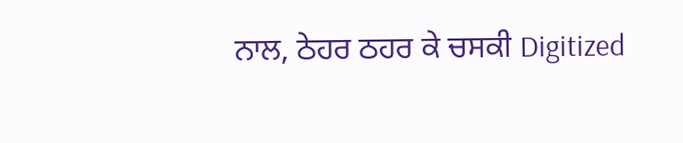ਨਾਲ, ਠੇਹਰ ਠਹਰ ਕੇ ਚਸਕੀ Digitized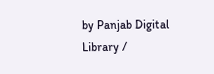by Panjab Digital Library /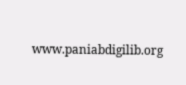www.paniabdigilib.org